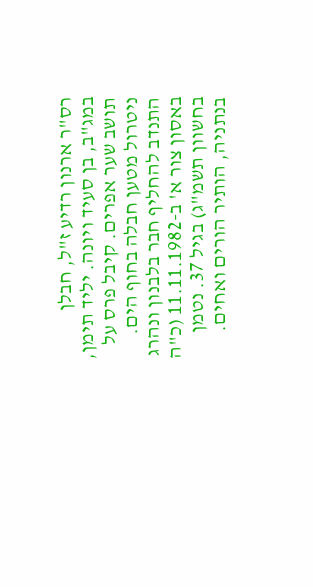רס"ר ארנון רדיע ז"ל, חבלן במג"ב, בן סעיד ויונה. יליד תימן, תושב שער אפרים. קיבל פרס על ניטרול מטען חבלה בחוף הים. התנדב להחליף חבר בלבנון ונהרג באסון צור א' ב-11.11.1982 (כ"ה בחשוון תשמ"ג) בגיל 37. נטמן בנתניה, הותיר הורים ואחים.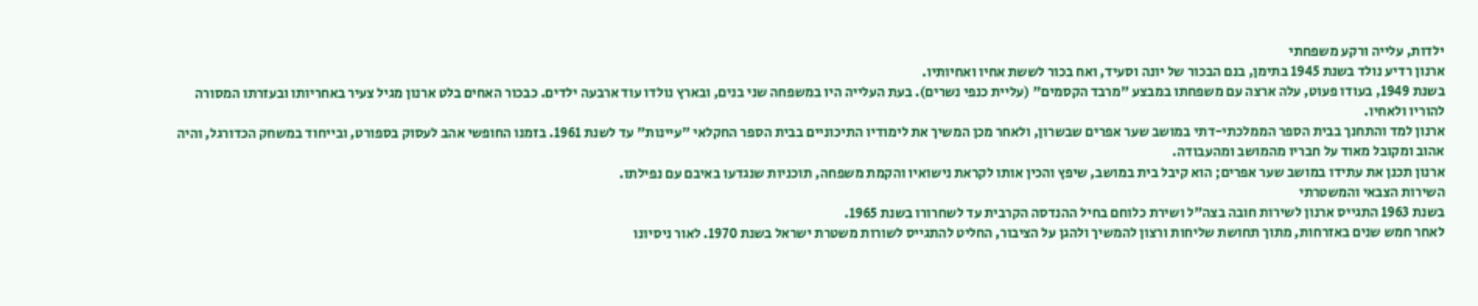ילדות, עלייה ורקע משפחתי
ארנון רדיע נולד בשנת 1945 בתימן, בנם הבכור של יונה וסעיד, ואח בכור לששת אחיו ואחיותיו.
בשנת 1949, בעודו פעוט, עלה ארצה עם משפחתו במבצע "מרבד הקסמים" (עליית כנפי נשרים). בעת העלייה היו במשפחה שני בנים, ובארץ נולדו עוד ארבעה ילדים. כבכור האחים בלט ארנון מגיל צעיר באחריותו ובעזרתו המסורה להוריו ולאחיו.
ארנון למד והתחנך בבית הספר הממלכתי-דתי במושב שער אפרים שבשרון, ולאחר מכן המשיך את לימודיו התיכוניים בבית הספר החקלאי "עיינות" עד לשנת 1961. בזמנו החופשי אהב לעסוק בספורט, ובייחוד במשחק הכדורגל, והיה אהוב ומקובל מאוד על חבריו מהמושב ומהעבודה.
ארנון תכנן את עתידו במושב שער אפרים; הוא קיבל בית במושב, שיפץ והכין אותו לקראת נישואיו והקמת משפחה, תוכניות שנגדעו באיבם עם נפילתו.
השירות הצבאי והמשטרתי
בשנת 1963 התגייס ארנון לשירות חובה בצה"ל ושירת כלוחם בחיל ההנדסה הקרבית עד לשחרורו בשנת 1965.
לאחר חמש שנים באזרחות, מתוך תחושת שליחות ורצון להמשיך ולהגן על הציבור, החליט להתגייס לשורות משטרת ישראל בשנת 1970. לאור ניסיונו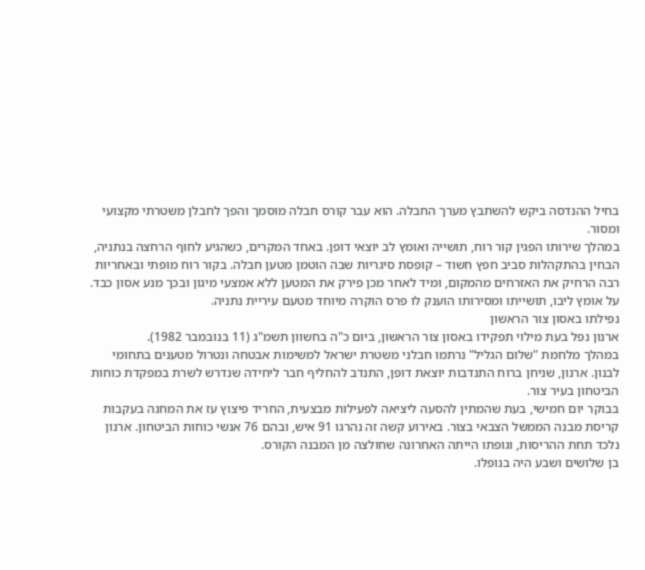בחיל ההנדסה ביקש להשתבץ מערך החבלה. הוא עבר קורס חבלה מוסמך והפך לחבלן משטרתי מקצועי ומסור.
במהלך שירותו הפגין קור רוח, תושייה ואומץ לב יוצאי דופן. באחד המקרים, כשהגיע לחוף הרחצה בנתניה, הבחין בהתקהלות סביב חפץ חשוד – קופסת סיגריות שבה הוטמן מטען חבלה. בקור רוח מופתי ובאחריות רבה הרחיק את האזרחים מהמקום, ומיד לאחר מכן פירק את המטען ללא אמצעי מיגון ובכך מנע אסון כבד. על אומץ ליבו, תושייתו ומסירותו הוענק לו פרס הוקרה מיוחד מטעם עיריית נתניה.
נפילתו באסון צור הראשון
ארנון נפל בעת מילוי תפקידו באסון צור הראשון, ביום כ"ה בחשוון תשמ"ג (11 בנובמבר 1982).
במהלך מלחמת "שלום הגליל" נרתמו חבלני משטרת ישראל למשימות אבטחה ונטרול מטענים בתחומי לבנון. ארנון, שניחן ברוח התנדבות יוצאת דופן, התנדב להחליף חבר ליחידה שנדרש לשרת במפקדת כוחות הביטחון בעיר צור.
בבוקר יום חמישי, בעת שהמתין להסעה ליציאה לפעילות מבצעית, החריד פיצוץ עז את המחנה בעקבות קריסת מבנה הממשל הצבאי בצור. באירוע קשה זה נהרגו 91 איש, ובהם 76 אנשי כוחות הביטחון. ארנון נלכד תחת ההריסות, וגופתו הייתה האחרונה שחולצה מן המבנה הקורס.
בן שלושים ושבע היה בנופלו.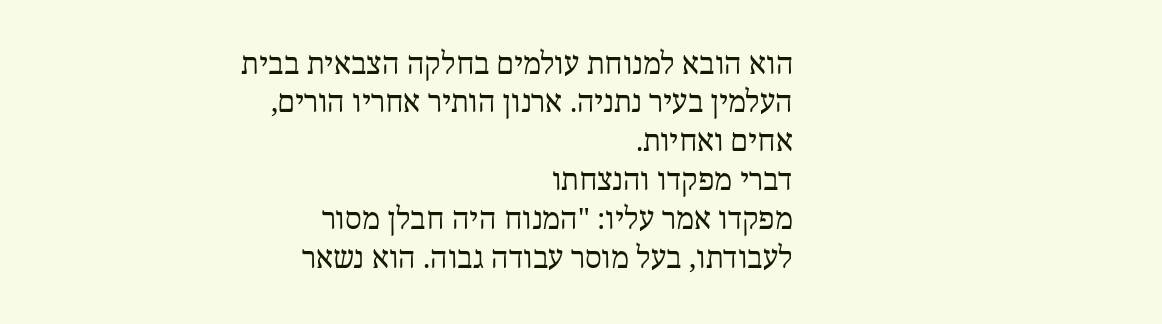הוא הובא למנוחת עולמים בחלקה הצבאית בבית העלמין בעיר נתניה. ארנון הותיר אחריו הורים, אחים ואחיות.
דברי מפקדו והנצחתו
מפקדו אמר עליו: "המנוח היה חבלן מסור לעבודתו, בעל מוסר עבודה גבוה. הוא נשאר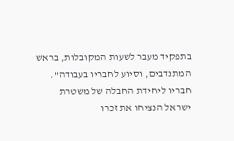בתפקיד מעבר לשעות המקובלות, בראש המתנדבים, וסיוע לחבריו בעבודה".
חבריו ליחידת החבלה של משטרת ישראל הנציחו את זכרו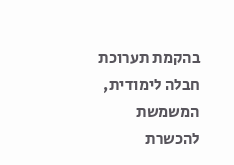בהקמת תערוכת חבלה לימודית, המשמשת להכשרת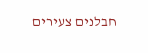חבלנים צעירים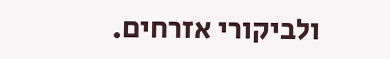ולביקורי אזרחים.